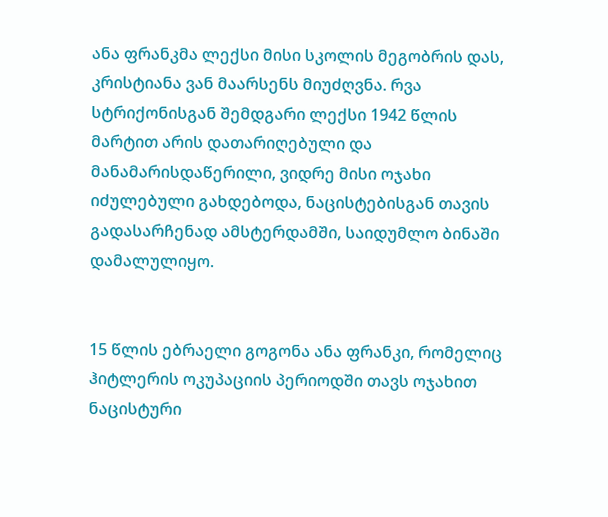ანა ფრანკმა ლექსი მისი სკოლის მეგობრის დას, კრისტიანა ვან მაარსენს მიუძღვნა. რვა სტრიქონისგან შემდგარი ლექსი 1942 წლის მარტით არის დათარიღებული და მანამარისდაწერილი, ვიდრე მისი ოჯახი იძულებული გახდებოდა, ნაცისტებისგან თავის გადასარჩენად ამსტერდამში, საიდუმლო ბინაში დამალულიყო.


15 წლის ებრაელი გოგონა ანა ფრანკი, რომელიც ჰიტლერის ოკუპაციის პერიოდში თავს ოჯახით ნაცისტური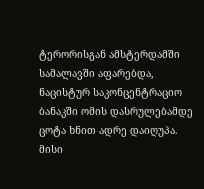ტერორისგან ამსტერდამში სამალავში აფარებდა, ნაცისტურ საკონცენტრაციო ბანაკში ომის დასრულებამდე ცოტა ხნით ადრე დაიღუპა.
მისი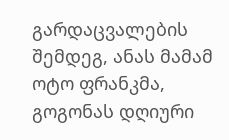გარდაცვალების შემდეგ, ანას მამამ ოტო ფრანკმა, გოგონას დღიური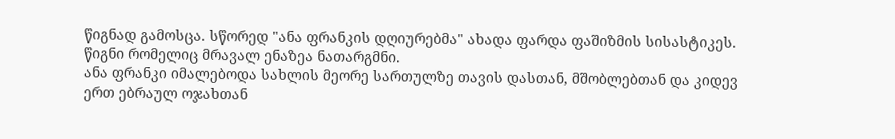წიგნად გამოსცა. სწორედ "ანა ფრანკის დღიურებმა" ახადა ფარდა ფაშიზმის სისასტიკეს. წიგნი რომელიც მრავალ ენაზეა ნათარგმნი.
ანა ფრანკი იმალებოდა სახლის მეორე სართულზე თავის დასთან, მშობლებთან და კიდევ ერთ ებრაულ ოჯახთან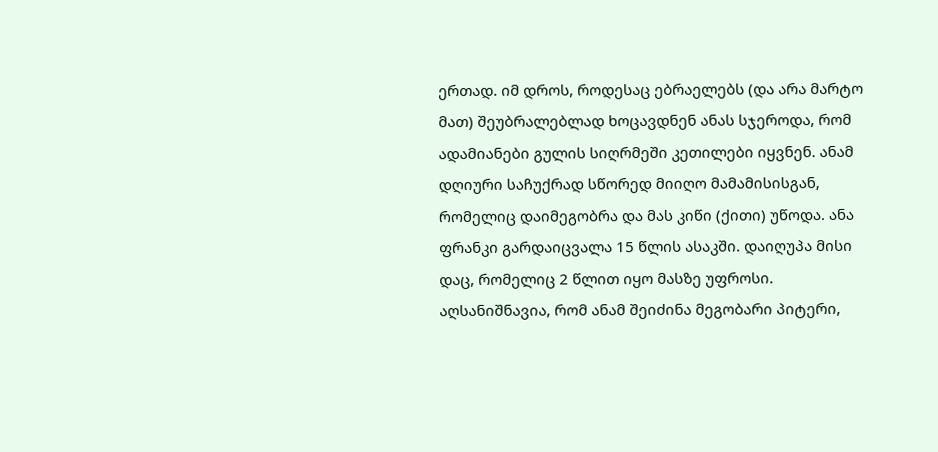ერთად. იმ დროს, როდესაც ებრაელებს (და არა მარტო მათ) შეუბრალებლად ხოცავდნენ ანას სჯეროდა, რომ ადამიანები გულის სიღრმეში კეთილები იყვნენ. ანამ დღიური საჩუქრად სწორედ მიიღო მამამისისგან, რომელიც დაიმეგობრა და მას კიწი (ქითი) უწოდა. ანა ფრანკი გარდაიცვალა 15 წლის ასაკში. დაიღუპა მისი დაც, რომელიც 2 წლით იყო მასზე უფროსი. აღსანიშნავია, რომ ანამ შეიძინა მეგობარი პიტერი,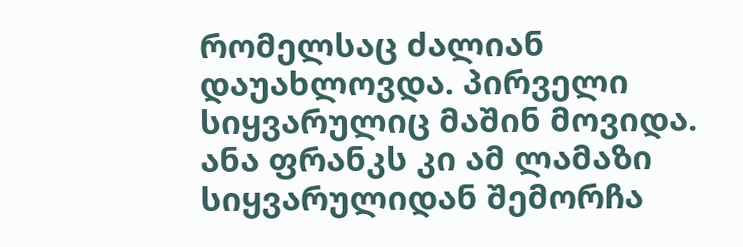რომელსაც ძალიან დაუახლოვდა. პირველი სიყვარულიც მაშინ მოვიდა. ანა ფრანკს კი ამ ლამაზი სიყვარულიდან შემორჩა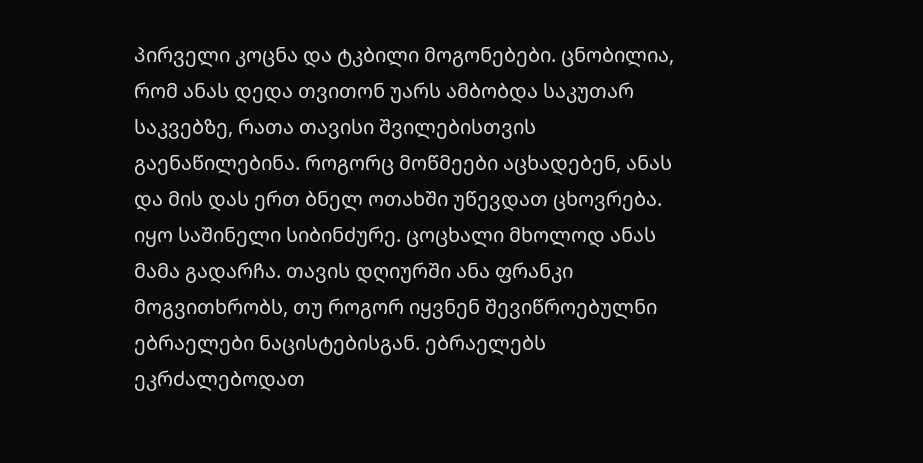პირველი კოცნა და ტკბილი მოგონებები. ცნობილია, რომ ანას დედა თვითონ უარს ამბობდა საკუთარ საკვებზე, რათა თავისი შვილებისთვის გაენაწილებინა. როგორც მოწმეები აცხადებენ, ანას და მის დას ერთ ბნელ ოთახში უწევდათ ცხოვრება. იყო საშინელი სიბინძურე. ცოცხალი მხოლოდ ანას მამა გადარჩა. თავის დღიურში ანა ფრანკი მოგვითხრობს, თუ როგორ იყვნენ შევიწროებულნი ებრაელები ნაცისტებისგან. ებრაელებს ეკრძალებოდათ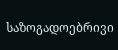საზოგადოებრივი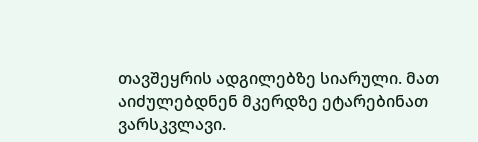თავშეყრის ადგილებზე სიარული. მათ აიძულებდნენ მკერდზე ეტარებინათ ვარსკვლავი.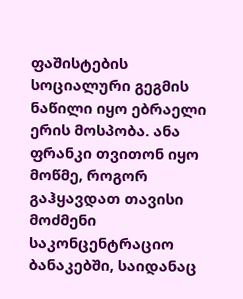ფაშისტების სოციალური გეგმის ნაწილი იყო ებრაელი ერის მოსპობა. ანა ფრანკი თვითონ იყო მოწმე, როგორ გაჰყავდათ თავისი მოძმენი საკონცენტრაციო ბანაკებში, საიდანაც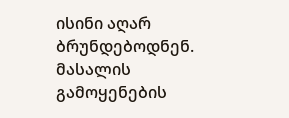ისინი აღარ ბრუნდებოდნენ.
მასალის გამოყენების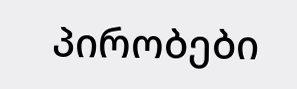პირობები